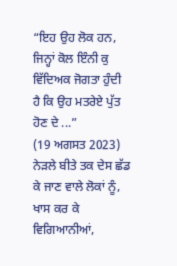“ਇਹ ਉਹ ਲੋਕ ਹਨ, ਜਿਨ੍ਹਾਂ ਕੋਲ ਇੰਨੀ ਕੁ ਵਿੱਦਿਅਕ ਜੋਗਤਾ ਹੁੰਦੀ ਹੈ ਕਿ ਉਹ ਮਤਰੇਏ ਪੁੱਤ ਹੋਣ ਦੇ ...”
(19 ਅਗਸਤ 2023)
ਨੇੜਲੇ ਬੀਤੇ ਤਕ ਦੇਸ ਛੱਡ ਕੇ ਜਾਣ ਵਾਲੇ ਲੋਕਾਂ ਨੂੰ, ਖਾਸ ਕਰ ਕੇ ਵਿਗਿਆਨੀਆਂ,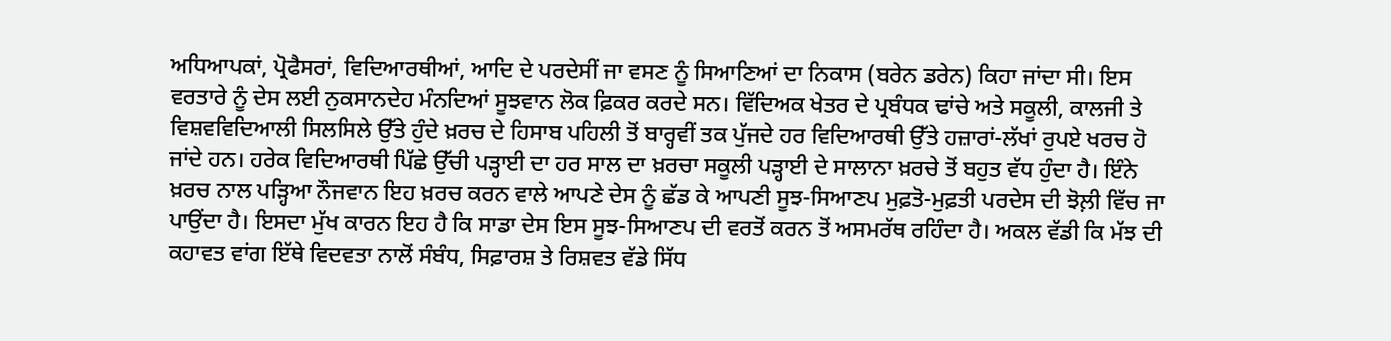ਅਧਿਆਪਕਾਂ, ਪ੍ਰੋਫੈਸਰਾਂ, ਵਿਦਿਆਰਥੀਆਂ, ਆਦਿ ਦੇ ਪਰਦੇਸੀਂ ਜਾ ਵਸਣ ਨੂੰ ਸਿਆਣਿਆਂ ਦਾ ਨਿਕਾਸ (ਬਰੇਨ ਡਰੇਨ) ਕਿਹਾ ਜਾਂਦਾ ਸੀ। ਇਸ ਵਰਤਾਰੇ ਨੂੰ ਦੇਸ ਲਈ ਨੁਕਸਾਨਦੇਹ ਮੰਨਦਿਆਂ ਸੂਝਵਾਨ ਲੋਕ ਫ਼ਿਕਰ ਕਰਦੇ ਸਨ। ਵਿੱਦਿਅਕ ਖੇਤਰ ਦੇ ਪ੍ਰਬੰਧਕ ਢਾਂਚੇ ਅਤੇ ਸਕੂਲੀ, ਕਾਲਜੀ ਤੇ ਵਿਸ਼ਵਵਿਦਿਆਲੀ ਸਿਲਸਿਲੇ ਉੱਤੇ ਹੁੰਦੇ ਖ਼ਰਚ ਦੇ ਹਿਸਾਬ ਪਹਿਲੀ ਤੋਂ ਬਾਰ੍ਹਵੀਂ ਤਕ ਪੁੱਜਦੇ ਹਰ ਵਿਦਿਆਰਥੀ ਉੱਤੇ ਹਜ਼ਾਰਾਂ-ਲੱਖਾਂ ਰੁਪਏ ਖਰਚ ਹੋ ਜਾਂਦੇ ਹਨ। ਹਰੇਕ ਵਿਦਿਆਰਥੀ ਪਿੱਛੇ ਉੱਚੀ ਪੜ੍ਹਾਈ ਦਾ ਹਰ ਸਾਲ ਦਾ ਖ਼ਰਚਾ ਸਕੂਲੀ ਪੜ੍ਹਾਈ ਦੇ ਸਾਲਾਨਾ ਖ਼ਰਚੇ ਤੋਂ ਬਹੁਤ ਵੱਧ ਹੁੰਦਾ ਹੈ। ਇੰਨੇ ਖ਼ਰਚ ਨਾਲ ਪੜ੍ਹਿਆ ਨੌਜਵਾਨ ਇਹ ਖ਼ਰਚ ਕਰਨ ਵਾਲੇ ਆਪਣੇ ਦੇਸ ਨੂੰ ਛੱਡ ਕੇ ਆਪਣੀ ਸੂਝ-ਸਿਆਣਪ ਮੁਫ਼ਤੋ-ਮੁਫ਼ਤੀ ਪਰਦੇਸ ਦੀ ਝੋਲ਼ੀ ਵਿੱਚ ਜਾ ਪਾਉਂਦਾ ਹੈ। ਇਸਦਾ ਮੁੱਖ ਕਾਰਨ ਇਹ ਹੈ ਕਿ ਸਾਡਾ ਦੇਸ ਇਸ ਸੂਝ-ਸਿਆਣਪ ਦੀ ਵਰਤੋਂ ਕਰਨ ਤੋਂ ਅਸਮਰੱਥ ਰਹਿੰਦਾ ਹੈ। ਅਕਲ ਵੱਡੀ ਕਿ ਮੱਝ ਦੀ ਕਹਾਵਤ ਵਾਂਗ ਇੱਥੇ ਵਿਦਵਤਾ ਨਾਲੋਂ ਸੰਬੰਧ, ਸਿਫ਼ਾਰਸ਼ ਤੇ ਰਿਸ਼ਵਤ ਵੱਡੇ ਸਿੱਧ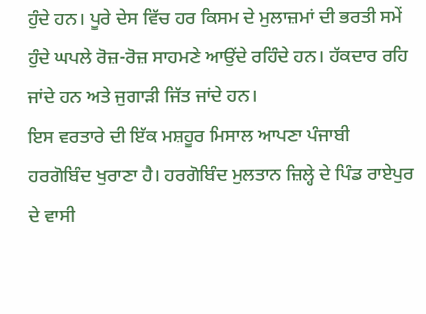ਹੁੰਦੇ ਹਨ। ਪੂਰੇ ਦੇਸ ਵਿੱਚ ਹਰ ਕਿਸਮ ਦੇ ਮੁਲਾਜ਼ਮਾਂ ਦੀ ਭਰਤੀ ਸਮੇਂ ਹੁੰਦੇ ਘਪਲੇ ਰੋਜ਼-ਰੋਜ਼ ਸਾਹਮਣੇ ਆਉਂਦੇ ਰਹਿੰਦੇ ਹਨ। ਹੱਕਦਾਰ ਰਹਿ ਜਾਂਦੇ ਹਨ ਅਤੇ ਜੁਗਾੜੀ ਜਿੱਤ ਜਾਂਦੇ ਹਨ।
ਇਸ ਵਰਤਾਰੇ ਦੀ ਇੱਕ ਮਸ਼ਹੂਰ ਮਿਸਾਲ ਆਪਣਾ ਪੰਜਾਬੀ ਹਰਗੋਬਿੰਦ ਖੁਰਾਣਾ ਹੈ। ਹਰਗੋਬਿੰਦ ਮੁਲਤਾਨ ਜ਼ਿਲ੍ਹੇ ਦੇ ਪਿੰਡ ਰਾਏਪੁਰ ਦੇ ਵਾਸੀ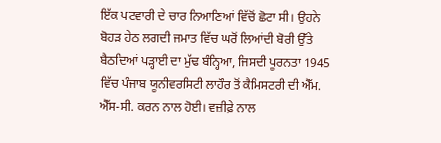ਇੱਕ ਪਟਵਾਰੀ ਦੇ ਚਾਰ ਨਿਆਣਿਆਂ ਵਿੱਚੋਂ ਛੋਟਾ ਸੀ। ਉਹਨੇ ਬੋਹੜ ਹੇਠ ਲਗਦੀ ਜਮਾਤ ਵਿੱਚ ਘਰੋਂ ਲਿਆਂਦੀ ਬੋਰੀ ਉੱਤੇ ਬੈਠਦਿਆਂ ਪੜ੍ਹਾਈ ਦਾ ਮੁੱਢ ਬੰਨ੍ਹਿਆ, ਜਿਸਦੀ ਪੂਰਨਤਾ 1945 ਵਿੱਚ ਪੰਜਾਬ ਯੂਨੀਵਰਸਿਟੀ ਲਾਹੌਰ ਤੋਂ ਕੈਮਿਸਟਰੀ ਦੀ ਐੱਮ. ਐੱਸ-ਸੀ. ਕਰਨ ਨਾਲ ਹੋਈ। ਵਜ਼ੀਫ਼ੇ ਨਾਲ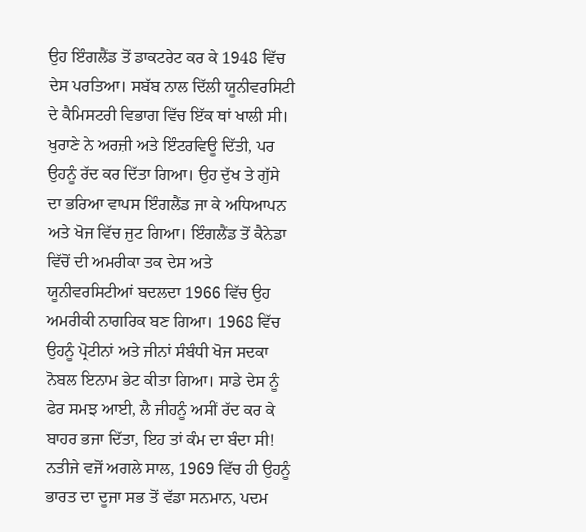ਉਹ ਇੰਗਲੈਂਡ ਤੋਂ ਡਾਕਟਰੇਟ ਕਰ ਕੇ 1948 ਵਿੱਚ ਦੇਸ ਪਰਤਿਆ। ਸਬੱਬ ਨਾਲ ਦਿੱਲੀ ਯੂਨੀਵਰਸਿਟੀ ਦੇ ਕੈਮਿਸਟਰੀ ਵਿਭਾਗ ਵਿੱਚ ਇੱਕ ਥਾਂ ਖਾਲੀ ਸੀ। ਖੁਰਾਣੇ ਨੇ ਅਰਜ਼ੀ ਅਤੇ ਇੰਟਰਵਿਊ ਦਿੱਤੀ, ਪਰ ਉਹਨੂੰ ਰੱਦ ਕਰ ਦਿੱਤਾ ਗਿਆ। ਉਹ ਦੁੱਖ ਤੇ ਗੁੱਸੇ ਦਾ ਭਰਿਆ ਵਾਪਸ ਇੰਗਲੈਂਡ ਜਾ ਕੇ ਅਧਿਆਪਨ ਅਤੇ ਖੋਜ ਵਿੱਚ ਜੁਟ ਗਿਆ। ਇੰਗਲੈਂਡ ਤੋਂ ਕੈਨੇਡਾ ਵਿੱਚੋਂ ਦੀ ਅਮਰੀਕਾ ਤਕ ਦੇਸ ਅਤੇ ਯੂਨੀਵਰਸਿਟੀਆਂ ਬਦਲਦਾ 1966 ਵਿੱਚ ਉਹ ਅਮਰੀਕੀ ਨਾਗਰਿਕ ਬਣ ਗਿਆ। 1968 ਵਿੱਚ ਉਹਨੂੰ ਪ੍ਰੋਟੀਨਾਂ ਅਤੇ ਜੀਨਾਂ ਸੰਬੰਧੀ ਖੋਜ ਸਦਕਾ ਨੋਬਲ ਇਨਾਮ ਭੇਟ ਕੀਤਾ ਗਿਆ। ਸਾਡੇ ਦੇਸ ਨੂੰ ਫੇਰ ਸਮਝ ਆਈ, ਲੈ ਜੀਹਨੂੰ ਅਸੀਂ ਰੱਦ ਕਰ ਕੇ ਬਾਹਰ ਭਜਾ ਦਿੱਤਾ, ਇਹ ਤਾਂ ਕੰਮ ਦਾ ਬੰਦਾ ਸੀ! ਨਤੀਜੇ ਵਜੋਂ ਅਗਲੇ ਸਾਲ, 1969 ਵਿੱਚ ਹੀ ਉਹਨੂੰ ਭਾਰਤ ਦਾ ਦੂਜਾ ਸਭ ਤੋਂ ਵੱਡਾ ਸਨਮਾਨ, ਪਦਮ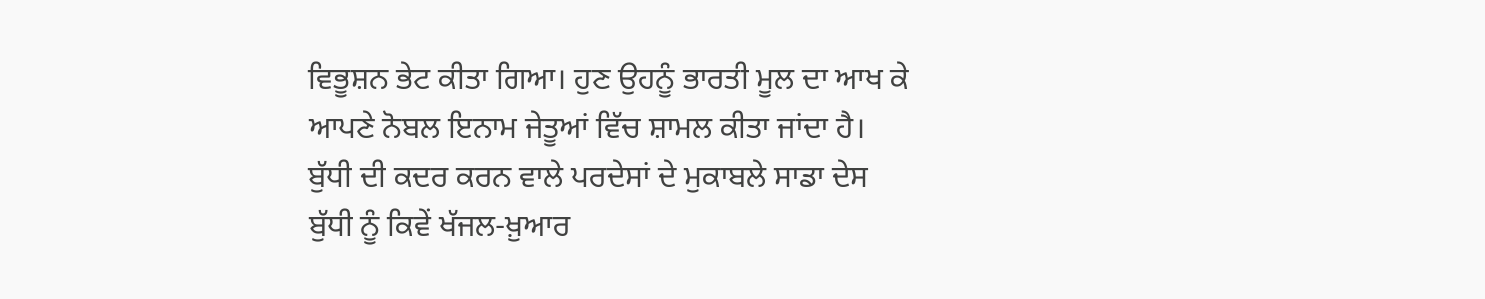ਵਿਭੂਸ਼ਨ ਭੇਟ ਕੀਤਾ ਗਿਆ। ਹੁਣ ਉਹਨੂੰ ਭਾਰਤੀ ਮੂਲ ਦਾ ਆਖ ਕੇ ਆਪਣੇ ਨੋਬਲ ਇਨਾਮ ਜੇਤੂਆਂ ਵਿੱਚ ਸ਼ਾਮਲ ਕੀਤਾ ਜਾਂਦਾ ਹੈ।
ਬੁੱਧੀ ਦੀ ਕਦਰ ਕਰਨ ਵਾਲੇ ਪਰਦੇਸਾਂ ਦੇ ਮੁਕਾਬਲੇ ਸਾਡਾ ਦੇਸ ਬੁੱਧੀ ਨੂੰ ਕਿਵੇਂ ਖੱਜਲ-ਖ਼ੁਆਰ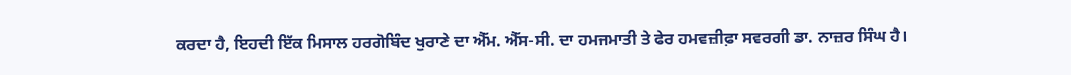ਕਰਦਾ ਹੈ, ਇਹਦੀ ਇੱਕ ਮਿਸਾਲ ਹਰਗੋਬਿੰਦ ਖੁਰਾਣੇ ਦਾ ਐੱਮ. ਐੱਸ-ਸੀ. ਦਾ ਹਮਜਮਾਤੀ ਤੇ ਫੇਰ ਹਮਵਜ਼ੀਫ਼ਾ ਸਵਰਗੀ ਡਾ. ਨਾਜ਼ਰ ਸਿੰਘ ਹੈ।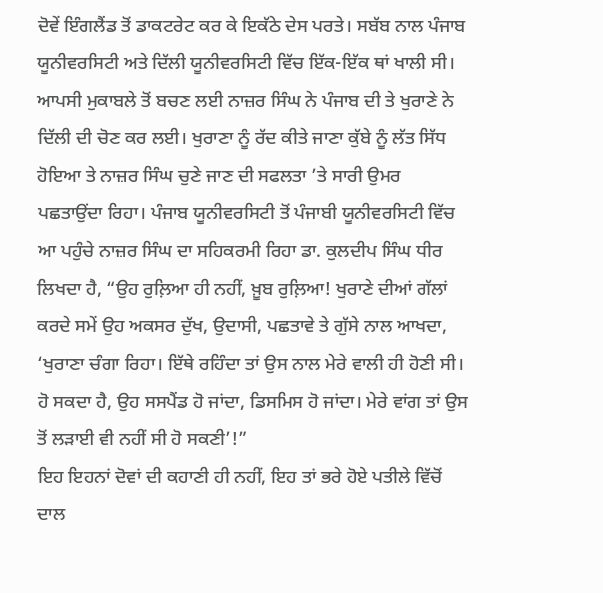ਦੋਵੇਂ ਇੰਗਲੈਂਡ ਤੋਂ ਡਾਕਟਰੇਟ ਕਰ ਕੇ ਇਕੱਠੇ ਦੇਸ ਪਰਤੇ। ਸਬੱਬ ਨਾਲ ਪੰਜਾਬ ਯੂਨੀਵਰਸਿਟੀ ਅਤੇ ਦਿੱਲੀ ਯੂਨੀਵਰਸਿਟੀ ਵਿੱਚ ਇੱਕ-ਇੱਕ ਥਾਂ ਖਾਲੀ ਸੀ। ਆਪਸੀ ਮੁਕਾਬਲੇ ਤੋਂ ਬਚਣ ਲਈ ਨਾਜ਼ਰ ਸਿੰਘ ਨੇ ਪੰਜਾਬ ਦੀ ਤੇ ਖੁਰਾਣੇ ਨੇ ਦਿੱਲੀ ਦੀ ਚੋਣ ਕਰ ਲਈ। ਖੁਰਾਣਾ ਨੂੰ ਰੱਦ ਕੀਤੇ ਜਾਣਾ ਕੁੱਬੇ ਨੂੰ ਲੱਤ ਸਿੱਧ ਹੋਇਆ ਤੇ ਨਾਜ਼ਰ ਸਿੰਘ ਚੁਣੇ ਜਾਣ ਦੀ ਸਫਲਤਾ ’ਤੇ ਸਾਰੀ ਉਮਰ ਪਛਤਾਉਂਦਾ ਰਿਹਾ। ਪੰਜਾਬ ਯੂਨੀਵਰਸਿਟੀ ਤੋਂ ਪੰਜਾਬੀ ਯੂਨੀਵਰਸਿਟੀ ਵਿੱਚ ਆ ਪਹੁੰਚੇ ਨਾਜ਼ਰ ਸਿੰਘ ਦਾ ਸਹਿਕਰਮੀ ਰਿਹਾ ਡਾ. ਕੁਲਦੀਪ ਸਿੰਘ ਧੀਰ ਲਿਖਦਾ ਹੈ, “ਉਹ ਰੁਲ਼ਿਆ ਹੀ ਨਹੀਂ, ਖ਼ੂਬ ਰੁਲ਼ਿਆ! ਖੁਰਾਣੇ ਦੀਆਂ ਗੱਲਾਂ ਕਰਦੇ ਸਮੇਂ ਉਹ ਅਕਸਰ ਦੁੱਖ, ਉਦਾਸੀ, ਪਛਤਾਵੇ ਤੇ ਗੁੱਸੇ ਨਾਲ ਆਖਦਾ, ‘ਖੁਰਾਣਾ ਚੰਗਾ ਰਿਹਾ। ਇੱਥੇ ਰਹਿੰਦਾ ਤਾਂ ਉਸ ਨਾਲ ਮੇਰੇ ਵਾਲੀ ਹੀ ਹੋਣੀ ਸੀ। ਹੋ ਸਕਦਾ ਹੈ, ਉਹ ਸਸਪੈਂਡ ਹੋ ਜਾਂਦਾ, ਡਿਸਮਿਸ ਹੋ ਜਾਂਦਾ। ਮੇਰੇ ਵਾਂਗ ਤਾਂ ਉਸ ਤੋਂ ਲੜਾਈ ਵੀ ਨਹੀਂ ਸੀ ਹੋ ਸਕਣੀ’!”
ਇਹ ਇਹਨਾਂ ਦੋਵਾਂ ਦੀ ਕਹਾਣੀ ਹੀ ਨਹੀਂ, ਇਹ ਤਾਂ ਭਰੇ ਹੋਏ ਪਤੀਲੇ ਵਿੱਚੋਂ ਦਾਲ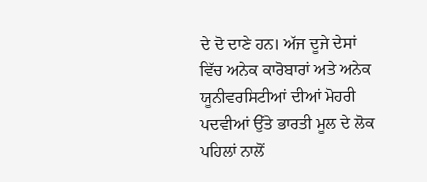ਦੇ ਦੋ ਦਾਣੇ ਹਨ। ਅੱਜ ਦੂਜੇ ਦੇਸਾਂ ਵਿੱਚ ਅਨੇਕ ਕਾਰੋਬਾਰਾਂ ਅਤੇ ਅਨੇਕ ਯੂਨੀਵਰਸਿਟੀਆਂ ਦੀਆਂ ਮੋਹਰੀ ਪਦਵੀਆਂ ਉੱਤੇ ਭਾਰਤੀ ਮੂਲ ਦੇ ਲੋਕ ਪਹਿਲਾਂ ਨਾਲੋਂ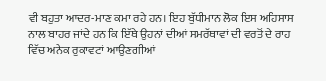ਵੀ ਬਹੁਤਾ ਆਦਰ-ਮਾਣ ਕਮਾ ਰਹੇ ਹਨ। ਇਹ ਬੁੱਧੀਮਾਨ ਲੋਕ ਇਸ ਅਹਿਸਾਸ ਨਾਲ ਬਾਹਰ ਜਾਂਦੇ ਹਨ ਕਿ ਇੱਥੇ ਉਹਨਾਂ ਦੀਆਂ ਸਮਰੱਥਾਵਾਂ ਦੀ ਵਰਤੋਂ ਦੇ ਰਾਹ ਵਿੱਚ ਅਨੇਕ ਰੁਕਾਵਟਾਂ ਆਉਣਗੀਆਂ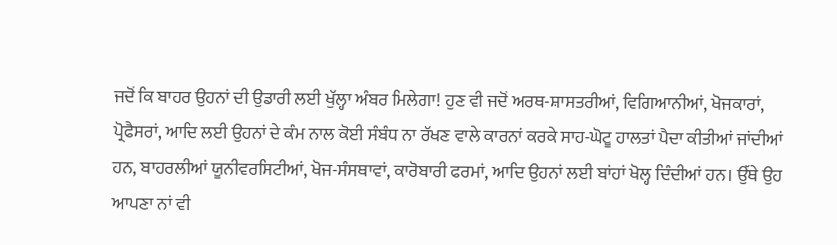ਜਦੋਂ ਕਿ ਬਾਹਰ ਉਹਨਾਂ ਦੀ ਉਡਾਰੀ ਲਈ ਖੁੱਲ੍ਹਾ ਅੰਬਰ ਮਿਲੇਗਾ! ਹੁਣ ਵੀ ਜਦੋਂ ਅਰਥ-ਸ਼ਾਸਤਰੀਆਂ, ਵਿਗਿਆਨੀਆਂ, ਖੋਜਕਾਰਾਂ, ਪ੍ਰੋਫੈਸਰਾਂ, ਆਦਿ ਲਈ ਉਹਨਾਂ ਦੇ ਕੰਮ ਨਾਲ ਕੋਈ ਸੰਬੰਧ ਨਾ ਰੱਖਣ ਵਾਲੇ ਕਾਰਨਾਂ ਕਰਕੇ ਸਾਹ-ਘੋਟੂ ਹਾਲਤਾਂ ਪੈਦਾ ਕੀਤੀਆਂ ਜਾਂਦੀਆਂ ਹਨ, ਬਾਹਰਲੀਆਂ ਯੂਨੀਵਰਸਿਟੀਆਂ, ਖੋਜ-ਸੰਸਥਾਵਾਂ, ਕਾਰੋਬਾਰੀ ਫਰਮਾਂ, ਆਦਿ ਉਹਨਾਂ ਲਈ ਬਾਂਹਾਂ ਖੋਲ੍ਹ ਦਿੰਦੀਆਂ ਹਨ। ਉੱਥੇ ਉਹ ਆਪਣਾ ਨਾਂ ਵੀ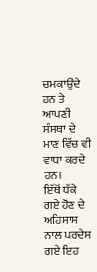ਚਮਕਾਉਂਦੇ ਹਨ ਤੇ ਆਪਣੀ ਸੰਸਥਾ ਦੇ ਮਾਣ ਵਿੱਚ ਵੀ ਵਾਧਾ ਕਰਦੇ ਹਨ।
ਇੱਥੋਂ ਧੱਕੇ ਗਏ ਹੋਣ ਦੇ ਅਹਿਸਾਸ ਨਾਲ ਪਰਦੇਸ ਗਏ ਇਹ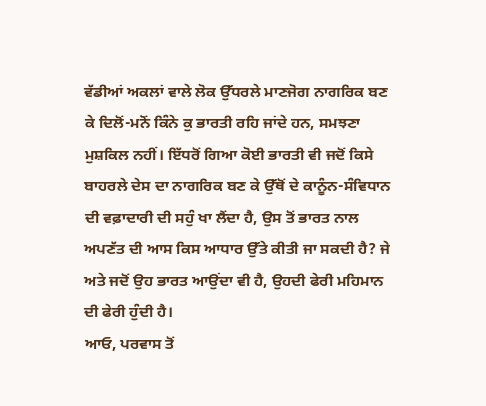ਵੱਡੀਆਂ ਅਕਲਾਂ ਵਾਲੇ ਲੋਕ ਉੱਧਰਲੇ ਮਾਣਜੋਗ ਨਾਗਰਿਕ ਬਣ ਕੇ ਦਿਲੋਂ-ਮਨੋਂ ਕਿੰਨੇ ਕੁ ਭਾਰਤੀ ਰਹਿ ਜਾਂਦੇ ਹਨ, ਸਮਝਣਾ ਮੁਸ਼ਕਿਲ ਨਹੀਂ। ਇੱਧਰੋਂ ਗਿਆ ਕੋਈ ਭਾਰਤੀ ਵੀ ਜਦੋਂ ਕਿਸੇ ਬਾਹਰਲੇ ਦੇਸ ਦਾ ਨਾਗਰਿਕ ਬਣ ਕੇ ਉੱਥੋਂ ਦੇ ਕਾਨੂੰਨ-ਸੰਵਿਧਾਨ ਦੀ ਵਫ਼ਾਦਾਰੀ ਦੀ ਸਹੁੰ ਖਾ ਲੈਂਦਾ ਹੈ, ਉਸ ਤੋਂ ਭਾਰਤ ਨਾਲ ਅਪਣੱਤ ਦੀ ਆਸ ਕਿਸ ਆਧਾਰ ਉੱਤੇ ਕੀਤੀ ਜਾ ਸਕਦੀ ਹੈ? ਜੇ ਅਤੇ ਜਦੋਂ ਉਹ ਭਾਰਤ ਆਉਂਦਾ ਵੀ ਹੈ, ਉਹਦੀ ਫੇਰੀ ਮਹਿਮਾਨ ਦੀ ਫੇਰੀ ਹੁੰਦੀ ਹੈ।
ਆਓ, ਪਰਵਾਸ ਤੋਂ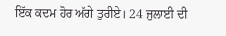ਇੱਕ ਕਦਮ ਹੋਰ ਅੱਗੇ ਤੁਰੀਏ। 24 ਜੁਲਾਈ ਦੀ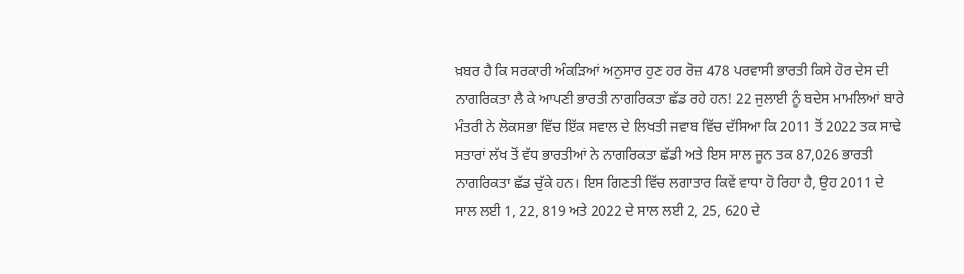ਖ਼ਬਰ ਹੈ ਕਿ ਸਰਕਾਰੀ ਅੰਕੜਿਆਂ ਅਨੁਸਾਰ ਹੁਣ ਹਰ ਰੋਜ਼ 478 ਪਰਵਾਸੀ ਭਾਰਤੀ ਕਿਸੇ ਹੋਰ ਦੇਸ ਦੀ ਨਾਗਰਿਕਤਾ ਲੈ ਕੇ ਆਪਣੀ ਭਾਰਤੀ ਨਾਗਰਿਕਤਾ ਛੱਡ ਰਹੇ ਹਨ! 22 ਜੁਲਾਈ ਨੂੰ ਬਦੇਸ ਮਾਮਲਿਆਂ ਬਾਰੇ ਮੰਤਰੀ ਨੇ ਲੋਕਸਭਾ ਵਿੱਚ ਇੱਕ ਸਵਾਲ ਦੇ ਲਿਖਤੀ ਜਵਾਬ ਵਿੱਚ ਦੱਸਿਆ ਕਿ 2011 ਤੋਂ 2022 ਤਕ ਸਾਢੇ ਸਤਾਰਾਂ ਲੱਖ ਤੋਂ ਵੱਧ ਭਾਰਤੀਆਂ ਨੇ ਨਾਗਰਿਕਤਾ ਛੱਡੀ ਅਤੇ ਇਸ ਸਾਲ ਜੂਨ ਤਕ 87,026 ਭਾਰਤੀ ਨਾਗਰਿਕਤਾ ਛੱਡ ਚੁੱਕੇ ਹਨ। ਇਸ ਗਿਣਤੀ ਵਿੱਚ ਲਗਾਤਾਰ ਕਿਵੇਂ ਵਾਧਾ ਹੋ ਰਿਹਾ ਹੈ, ਉਹ 2011 ਦੇ ਸਾਲ ਲਈ 1, 22, 819 ਅਤੇ 2022 ਦੇ ਸਾਲ ਲਈ 2, 25, 620 ਦੇ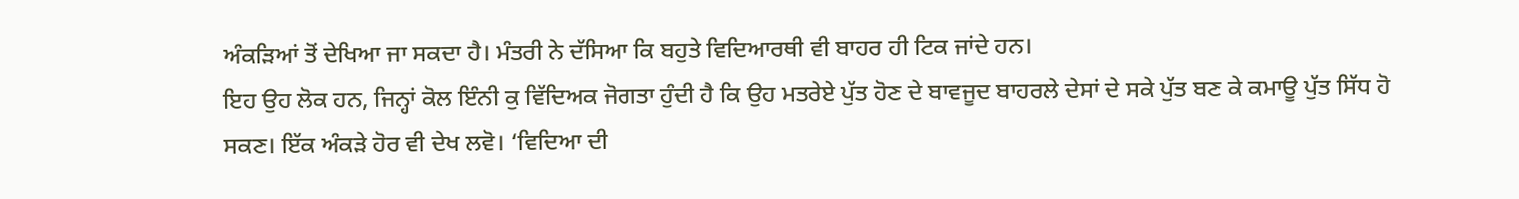ਅੰਕੜਿਆਂ ਤੋਂ ਦੇਖਿਆ ਜਾ ਸਕਦਾ ਹੈ। ਮੰਤਰੀ ਨੇ ਦੱਸਿਆ ਕਿ ਬਹੁਤੇ ਵਿਦਿਆਰਥੀ ਵੀ ਬਾਹਰ ਹੀ ਟਿਕ ਜਾਂਦੇ ਹਨ।
ਇਹ ਉਹ ਲੋਕ ਹਨ, ਜਿਨ੍ਹਾਂ ਕੋਲ ਇੰਨੀ ਕੁ ਵਿੱਦਿਅਕ ਜੋਗਤਾ ਹੁੰਦੀ ਹੈ ਕਿ ਉਹ ਮਤਰੇਏ ਪੁੱਤ ਹੋਣ ਦੇ ਬਾਵਜੂਦ ਬਾਹਰਲੇ ਦੇਸਾਂ ਦੇ ਸਕੇ ਪੁੱਤ ਬਣ ਕੇ ਕਮਾਊ ਪੁੱਤ ਸਿੱਧ ਹੋ ਸਕਣ। ਇੱਕ ਅੰਕੜੇ ਹੋਰ ਵੀ ਦੇਖ ਲਵੋ। ‘ਵਿਦਿਆ ਦੀ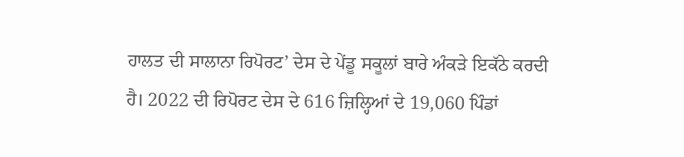ਹਾਲਤ ਦੀ ਸਾਲਾਨਾ ਰਿਪੋਰਟ’ ਦੇਸ ਦੇ ਪੇਂਡੂ ਸਕੂਲਾਂ ਬਾਰੇ ਅੰਕੜੇ ਇਕੱਠੇ ਕਰਦੀ ਹੈ। 2022 ਦੀ ਰਿਪੋਰਟ ਦੇਸ ਦੇ 616 ਜ਼ਿਲ੍ਹਿਆਂ ਦੇ 19,060 ਪਿੰਡਾਂ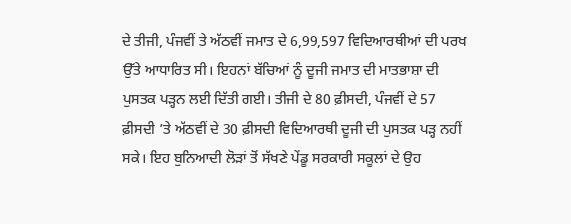ਦੇ ਤੀਜੀ, ਪੰਜਵੀਂ ਤੇ ਅੱਠਵੀਂ ਜਮਾਤ ਦੇ 6,99,597 ਵਿਦਿਆਰਥੀਆਂ ਦੀ ਪਰਖ ਉੱਤੇ ਆਧਾਰਿਤ ਸੀ। ਇਹਨਾਂ ਬੱਚਿਆਂ ਨੂੰ ਦੂਜੀ ਜਮਾਤ ਦੀ ਮਾਤਭਾਸ਼ਾ ਦੀ ਪੁਸਤਕ ਪੜ੍ਹਨ ਲਈ ਦਿੱਤੀ ਗਈ। ਤੀਜੀ ਦੇ 80 ਫ਼ੀਸਦੀ, ਪੰਜਵੀਂ ਦੇ 57 ਫ਼ੀਸਦੀ ’ਤੇ ਅੱਠਵੀਂ ਦੇ 30 ਫ਼ੀਸਦੀ ਵਿਦਿਆਰਥੀ ਦੂਜੀ ਦੀ ਪੁਸਤਕ ਪੜ੍ਹ ਨਹੀਂ ਸਕੇ। ਇਹ ਬੁਨਿਆਦੀ ਲੋੜਾਂ ਤੋਂ ਸੱਖਣੇ ਪੇਂਡੂ ਸਰਕਾਰੀ ਸਕੂਲਾਂ ਦੇ ਉਹ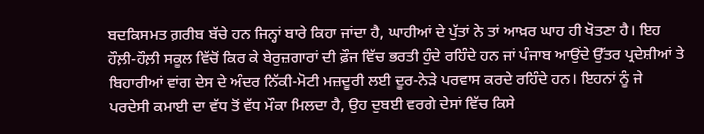ਬਦਕਿਸਮਤ ਗ਼ਰੀਬ ਬੱਚੇ ਹਨ ਜਿਨ੍ਹਾਂ ਬਾਰੇ ਕਿਹਾ ਜਾਂਦਾ ਹੈ, ਘਾਹੀਆਂ ਦੇ ਪੁੱਤਾਂ ਨੇ ਤਾਂ ਆਖ਼ਰ ਘਾਹ ਹੀ ਖੋਤਣਾ ਹੈ। ਇਹ ਹੌਲ਼ੀ-ਹੌਲ਼ੀ ਸਕੂਲ ਵਿੱਚੋਂ ਕਿਰ ਕੇ ਬੇਰੁਜ਼ਗਾਰਾਂ ਦੀ ਫ਼ੌਜ ਵਿੱਚ ਭਰਤੀ ਹੁੰਦੇ ਰਹਿੰਦੇ ਹਨ ਜਾਂ ਪੰਜਾਬ ਆਉਂਦੇ ਉੱਤਰ ਪ੍ਰਦੇਸ਼ੀਆਂ ਤੇ ਬਿਹਾਰੀਆਂ ਵਾਂਗ ਦੇਸ ਦੇ ਅੰਦਰ ਨਿੱਕੀ-ਮੋਟੀ ਮਜ਼ਦੂਰੀ ਲਈ ਦੂਰ-ਨੇੜੇ ਪਰਵਾਸ ਕਰਦੇ ਰਹਿੰਦੇ ਹਨ। ਇਹਨਾਂ ਨੂੰ ਜੇ ਪਰਦੇਸੀ ਕਮਾਈ ਦਾ ਵੱਧ ਤੋਂ ਵੱਧ ਮੌਕਾ ਮਿਲਦਾ ਹੈ, ਉਹ ਦੁਬਈ ਵਰਗੇ ਦੇਸਾਂ ਵਿੱਚ ਕਿਸੇ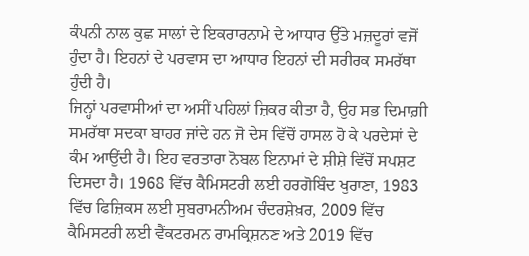ਕੰਪਨੀ ਨਾਲ ਕੁਛ ਸਾਲਾਂ ਦੇ ਇਕਰਾਰਨਾਮੇ ਦੇ ਆਧਾਰ ਉੱਤੇ ਮਜ਼ਦੂਰਾਂ ਵਜੋਂ ਹੁੰਦਾ ਹੈ। ਇਹਨਾਂ ਦੇ ਪਰਵਾਸ ਦਾ ਆਧਾਰ ਇਹਨਾਂ ਦੀ ਸਰੀਰਕ ਸਮਰੱਥਾ ਹੁੰਦੀ ਹੈ।
ਜਿਨ੍ਹਾਂ ਪਰਵਾਸੀਆਂ ਦਾ ਅਸੀਂ ਪਹਿਲਾਂ ਜ਼ਿਕਰ ਕੀਤਾ ਹੈ, ਉਹ ਸਭ ਦਿਮਾਗ਼ੀ ਸਮਰੱਥਾ ਸਦਕਾ ਬਾਹਰ ਜਾਂਦੇ ਹਨ ਜੋ ਦੇਸ ਵਿੱਚੋਂ ਹਾਸਲ ਹੋ ਕੇ ਪਰਦੇਸਾਂ ਦੇ ਕੰਮ ਆਉਂਦੀ ਹੈ। ਇਹ ਵਰਤਾਰਾ ਨੋਬਲ ਇਨਾਮਾਂ ਦੇ ਸ਼ੀਸ਼ੇ ਵਿੱਚੋਂ ਸਪਸ਼ਟ ਦਿਸਦਾ ਹੈ। 1968 ਵਿੱਚ ਕੈਮਿਸਟਰੀ ਲਈ ਹਰਗੋਬਿੰਦ ਖੁਰਾਣਾ, 1983 ਵਿੱਚ ਫਿਜ਼ਿਕਸ ਲਈ ਸੁਬਰਾਮਨੀਅਮ ਚੰਦਰਸ਼ੇਖ਼ਰ, 2009 ਵਿੱਚ ਕੈਮਿਸਟਰੀ ਲਈ ਵੈਂਕਟਰਮਨ ਰਾਮਕ੍ਰਿਸ਼ਨਣ ਅਤੇ 2019 ਵਿੱਚ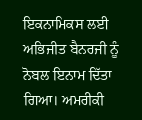ਇਕਨਾਮਿਕਸ ਲਈ ਅਭਿਜੀਤ ਬੈਨਰਜੀ ਨੂੰ ਨੋਬਲ ਇਨਾਮ ਦਿੱਤਾ ਗਿਆ। ਅਮਰੀਕੀ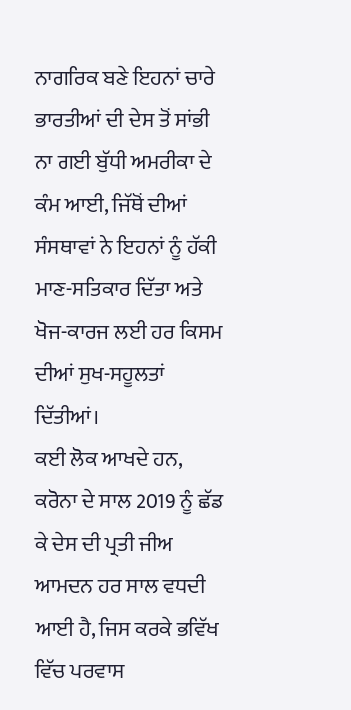ਨਾਗਰਿਕ ਬਣੇ ਇਹਨਾਂ ਚਾਰੇ ਭਾਰਤੀਆਂ ਦੀ ਦੇਸ ਤੋਂ ਸਾਂਭੀ ਨਾ ਗਈ ਬੁੱਧੀ ਅਮਰੀਕਾ ਦੇ ਕੰਮ ਆਈ, ਜਿੱਥੋਂ ਦੀਆਂ ਸੰਸਥਾਵਾਂ ਨੇ ਇਹਨਾਂ ਨੂੰ ਹੱਕੀ ਮਾਣ-ਸਤਿਕਾਰ ਦਿੱਤਾ ਅਤੇ ਖੋਜ-ਕਾਰਜ ਲਈ ਹਰ ਕਿਸਮ ਦੀਆਂ ਸੁਖ-ਸਹੂਲਤਾਂ ਦਿੱਤੀਆਂ।
ਕਈ ਲੋਕ ਆਖਦੇ ਹਨ, ਕਰੋਨਾ ਦੇ ਸਾਲ 2019 ਨੂੰ ਛੱਡ ਕੇ ਦੇਸ ਦੀ ਪ੍ਰਤੀ ਜੀਅ ਆਮਦਨ ਹਰ ਸਾਲ ਵਧਦੀ ਆਈ ਹੈ, ਜਿਸ ਕਰਕੇ ਭਵਿੱਖ ਵਿੱਚ ਪਰਵਾਸ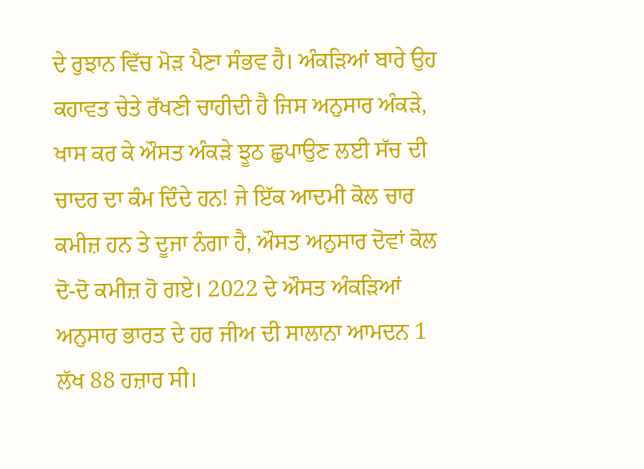ਦੇ ਰੁਝਾਨ ਵਿੱਚ ਮੋੜ ਪੈਣਾ ਸੰਭਵ ਹੈ। ਅੰਕੜਿਆਂ ਬਾਰੇ ਉਹ ਕਹਾਵਤ ਚੇਤੇ ਰੱਖਣੀ ਚਾਹੀਦੀ ਹੈ ਜਿਸ ਅਨੁਸਾਰ ਅੰਕੜੇ, ਖਾਸ ਕਰ ਕੇ ਔਸਤ ਅੰਕੜੇ ਝੂਠ ਛੁਪਾਉਣ ਲਈ ਸੱਚ ਦੀ ਚਾਦਰ ਦਾ ਕੰਮ ਦਿੰਦੇ ਹਨ! ਜੇ ਇੱਕ ਆਦਮੀ ਕੋਲ ਚਾਰ ਕਮੀਜ਼ ਹਨ ਤੇ ਦੂਜਾ ਨੰਗਾ ਹੈ, ਔਸਤ ਅਨੁਸਾਰ ਦੋਵਾਂ ਕੋਲ ਦੋ-ਦੋ ਕਮੀਜ਼ ਹੋ ਗਏ। 2022 ਦੇ ਔਸਤ ਅੰਕੜਿਆਂ ਅਨੁਸਾਰ ਭਾਰਤ ਦੇ ਹਰ ਜੀਅ ਦੀ ਸਾਲਾਨਾ ਆਮਦਨ 1 ਲੱਖ 88 ਹਜ਼ਾਰ ਸੀ।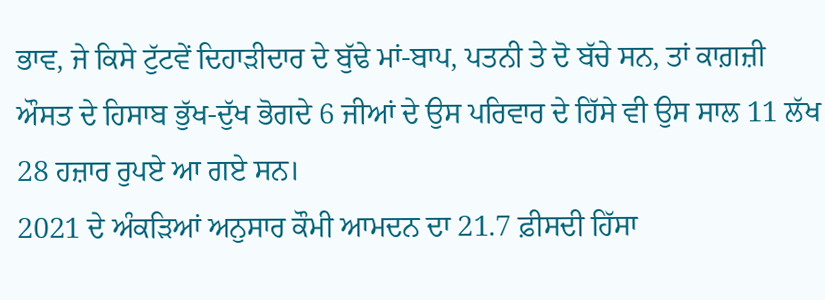ਭਾਵ, ਜੇ ਕਿਸੇ ਟੁੱਟਵੇਂ ਦਿਹਾੜੀਦਾਰ ਦੇ ਬੁੱਢੇ ਮਾਂ-ਬਾਪ, ਪਤਨੀ ਤੇ ਦੋ ਬੱਚੇ ਸਨ, ਤਾਂ ਕਾਗ਼ਜ਼ੀ ਔਸਤ ਦੇ ਹਿਸਾਬ ਭੁੱਖ-ਦੁੱਖ ਭੋਗਦੇ 6 ਜੀਆਂ ਦੇ ਉਸ ਪਰਿਵਾਰ ਦੇ ਹਿੱਸੇ ਵੀ ਉਸ ਸਾਲ 11 ਲੱਖ 28 ਹਜ਼ਾਰ ਰੁਪਏ ਆ ਗਏ ਸਨ।
2021 ਦੇ ਅੰਕੜਿਆਂ ਅਨੁਸਾਰ ਕੌਮੀ ਆਮਦਨ ਦਾ 21.7 ਫ਼ੀਸਦੀ ਹਿੱਸਾ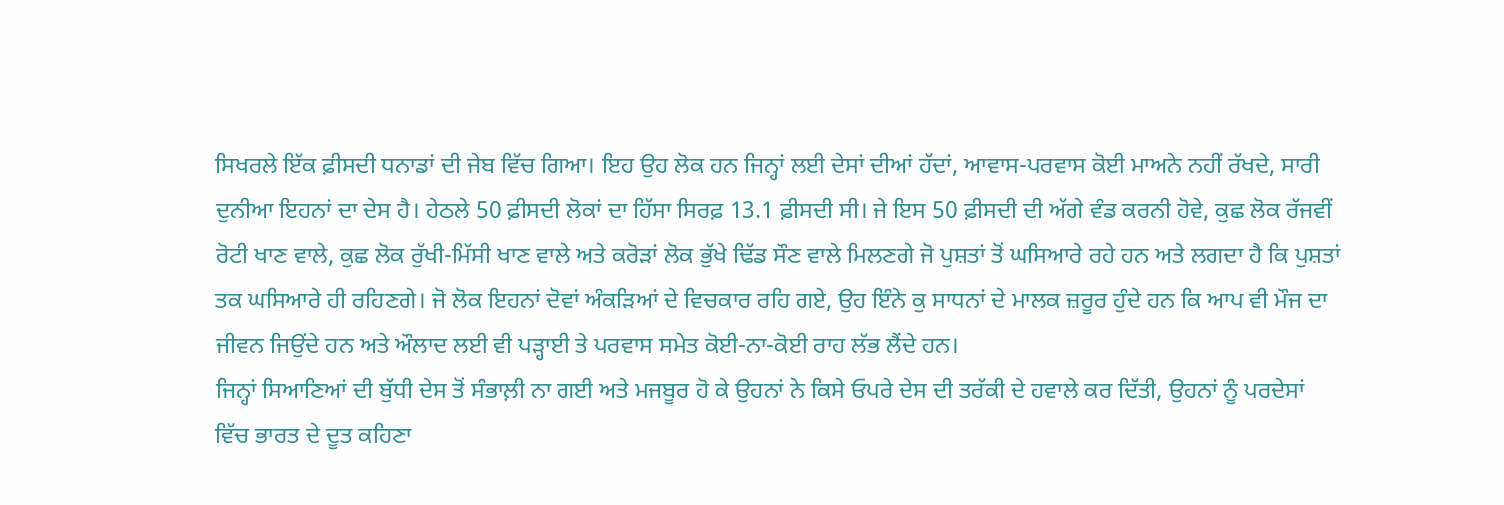ਸਿਖਰਲੇ ਇੱਕ ਫ਼ੀਸਦੀ ਧਨਾਡਾਂ ਦੀ ਜੇਬ ਵਿੱਚ ਗਿਆ। ਇਹ ਉਹ ਲੋਕ ਹਨ ਜਿਨ੍ਹਾਂ ਲਈ ਦੇਸਾਂ ਦੀਆਂ ਹੱਦਾਂ, ਆਵਾਸ-ਪਰਵਾਸ ਕੋਈ ਮਾਅਨੇ ਨਹੀਂ ਰੱਖਦੇ, ਸਾਰੀ ਦੁਨੀਆ ਇਹਨਾਂ ਦਾ ਦੇਸ ਹੈ। ਹੇਠਲੇ 50 ਫ਼ੀਸਦੀ ਲੋਕਾਂ ਦਾ ਹਿੱਸਾ ਸਿਰਫ਼ 13.1 ਫ਼ੀਸਦੀ ਸੀ। ਜੇ ਇਸ 50 ਫ਼ੀਸਦੀ ਦੀ ਅੱਗੇ ਵੰਡ ਕਰਨੀ ਹੋਵੇ, ਕੁਛ ਲੋਕ ਰੱਜਵੀਂ ਰੋਟੀ ਖਾਣ ਵਾਲੇ, ਕੁਛ ਲੋਕ ਰੁੱਖੀ-ਮਿੱਸੀ ਖਾਣ ਵਾਲੇ ਅਤੇ ਕਰੋੜਾਂ ਲੋਕ ਭੁੱਖੇ ਢਿੱਡ ਸੌਣ ਵਾਲੇ ਮਿਲਣਗੇ ਜੋ ਪੁਸ਼ਤਾਂ ਤੋਂ ਘਸਿਆਰੇ ਰਹੇ ਹਨ ਅਤੇ ਲਗਦਾ ਹੈ ਕਿ ਪੁਸ਼ਤਾਂ ਤਕ ਘਸਿਆਰੇ ਹੀ ਰਹਿਣਗੇ। ਜੋ ਲੋਕ ਇਹਨਾਂ ਦੋਵਾਂ ਅੰਕੜਿਆਂ ਦੇ ਵਿਚਕਾਰ ਰਹਿ ਗਏ, ਉਹ ਇੰਨੇ ਕੁ ਸਾਧਨਾਂ ਦੇ ਮਾਲਕ ਜ਼ਰੂਰ ਹੁੰਦੇ ਹਨ ਕਿ ਆਪ ਵੀ ਮੌਜ ਦਾ ਜੀਵਨ ਜਿਉਂਦੇ ਹਨ ਅਤੇ ਔਲਾਦ ਲਈ ਵੀ ਪੜ੍ਹਾਈ ਤੇ ਪਰਵਾਸ ਸਮੇਤ ਕੋਈ-ਨਾ-ਕੋਈ ਰਾਹ ਲੱਭ ਲੈਂਦੇ ਹਨ।
ਜਿਨ੍ਹਾਂ ਸਿਆਣਿਆਂ ਦੀ ਬੁੱਧੀ ਦੇਸ ਤੋਂ ਸੰਭਾਲ਼ੀ ਨਾ ਗਈ ਅਤੇ ਮਜਬੂਰ ਹੋ ਕੇ ਉਹਨਾਂ ਨੇ ਕਿਸੇ ਓਪਰੇ ਦੇਸ ਦੀ ਤਰੱਕੀ ਦੇ ਹਵਾਲੇ ਕਰ ਦਿੱਤੀ, ਉਹਨਾਂ ਨੂੰ ਪਰਦੇਸਾਂ ਵਿੱਚ ਭਾਰਤ ਦੇ ਦੂਤ ਕਹਿਣਾ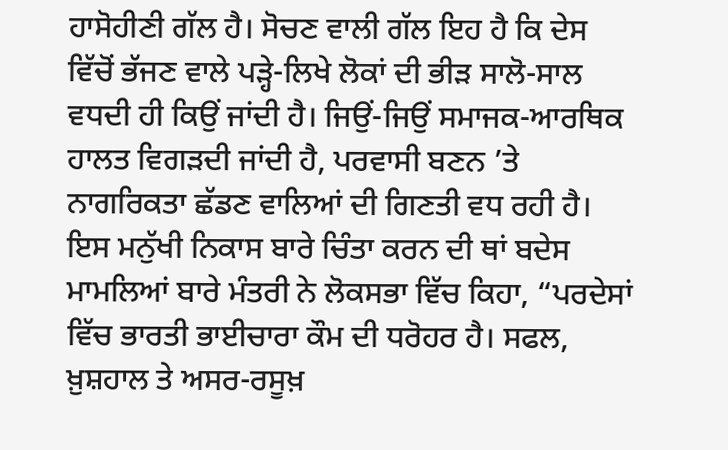ਹਾਸੋਹੀਣੀ ਗੱਲ ਹੈ। ਸੋਚਣ ਵਾਲੀ ਗੱਲ ਇਹ ਹੈ ਕਿ ਦੇਸ ਵਿੱਚੋਂ ਭੱਜਣ ਵਾਲੇ ਪੜ੍ਹੇ-ਲਿਖੇ ਲੋਕਾਂ ਦੀ ਭੀੜ ਸਾਲੋ-ਸਾਲ ਵਧਦੀ ਹੀ ਕਿਉਂ ਜਾਂਦੀ ਹੈ। ਜਿਉਂ-ਜਿਉਂ ਸਮਾਜਕ-ਆਰਥਿਕ ਹਾਲਤ ਵਿਗੜਦੀ ਜਾਂਦੀ ਹੈ, ਪਰਵਾਸੀ ਬਣਨ ’ਤੇ ਨਾਗਰਿਕਤਾ ਛੱਡਣ ਵਾਲਿਆਂ ਦੀ ਗਿਣਤੀ ਵਧ ਰਹੀ ਹੈ। ਇਸ ਮਨੁੱਖੀ ਨਿਕਾਸ ਬਾਰੇ ਚਿੰਤਾ ਕਰਨ ਦੀ ਥਾਂ ਬਦੇਸ ਮਾਮਲਿਆਂ ਬਾਰੇ ਮੰਤਰੀ ਨੇ ਲੋਕਸਭਾ ਵਿੱਚ ਕਿਹਾ, “ਪਰਦੇਸਾਂ ਵਿੱਚ ਭਾਰਤੀ ਭਾਈਚਾਰਾ ਕੌਮ ਦੀ ਧਰੋਹਰ ਹੈ। ਸਫਲ, ਖ਼ੁਸ਼ਹਾਲ ਤੇ ਅਸਰ-ਰਸੂਖ਼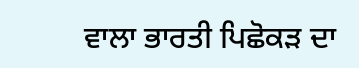ਵਾਲਾ ਭਾਰਤੀ ਪਿਛੋਕੜ ਦਾ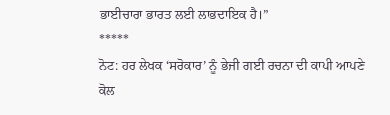ਭਾਈਚਾਰਾ ਭਾਰਤ ਲਈ ਲਾਭਦਾਇਕ ਹੈ।”
*****
ਨੋਟ: ਹਰ ਲੇਖਕ ‘ਸਰੋਕਾਰ’ ਨੂੰ ਭੇਜੀ ਗਈ ਰਚਨਾ ਦੀ ਕਾਪੀ ਆਪਣੇ ਕੋਲ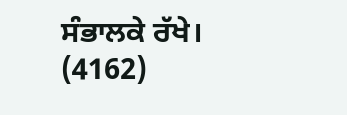ਸੰਭਾਲਕੇ ਰੱਖੇ।
(4162)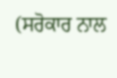(ਸਰੋਕਾਰ ਨਾਲ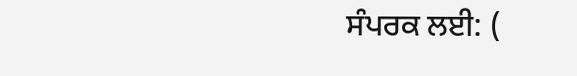ਸੰਪਰਕ ਲਈ: (